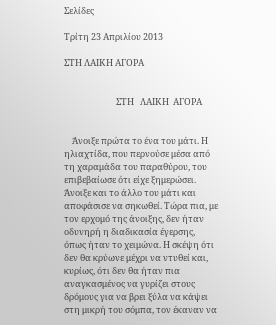Σελίδες

Τρίτη 23 Απριλίου 2013

ΣΤΗ ΛΑΙΚΗ ΑΓΟΡΑ


                          ΣΤΗ   ΛΑΙΚΗ  ΑΓΟΡΑ


    Άνοιξε πρώτα το ένα του μάτι. Η ηλιαχτίδα, που περνούσε μέσα από τη χαραμάδα του παραθύρου, του επιβεβαίωσε ότι είχε ξημερώσει. Άνοιξε και το άλλο του μάτι και αποφάσισε να σηκωθεί. Τώρα πια, με τον ερχομό της άνοιξης, δεν ήταν οδυνηρή η διαδικασία έγερσης, όπως ήταν το χειμώνα. Η σκέψη ότι δεν θα κρύωνε μέχρι να ντυθεί και, κυρίως, ότι δεν θα ήταν πια αναγκασμένος να γυρίζει στους δρόμους για να βρει ξύλα να κάψει στη μικρή του σόμπα, τον έκαναν να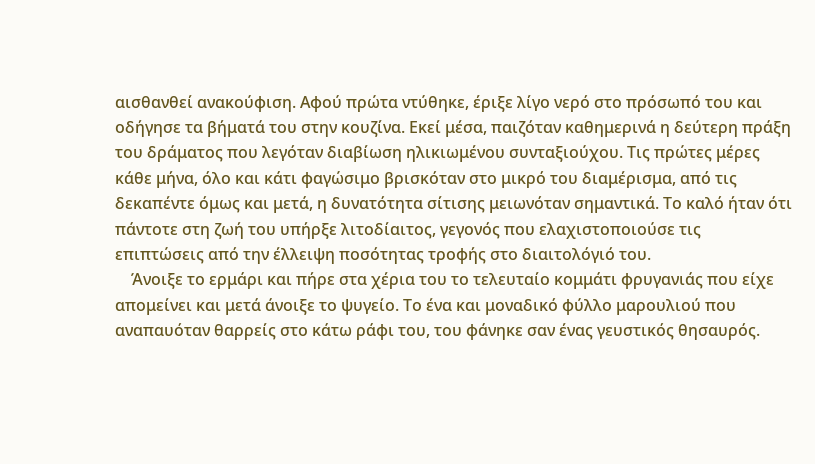αισθανθεί ανακούφιση. Αφού πρώτα ντύθηκε, έριξε λίγο νερό στο πρόσωπό του και οδήγησε τα βήματά του στην κουζίνα. Εκεί μέσα, παιζόταν καθημερινά η δεύτερη πράξη του δράματος που λεγόταν διαβίωση ηλικιωμένου συνταξιούχου. Τις πρώτες μέρες κάθε μήνα, όλο και κάτι φαγώσιμο βρισκόταν στο μικρό του διαμέρισμα, από τις δεκαπέντε όμως και μετά, η δυνατότητα σίτισης μειωνόταν σημαντικά. Το καλό ήταν ότι πάντοτε στη ζωή του υπήρξε λιτοδίαιτος, γεγονός που ελαχιστοποιούσε τις επιπτώσεις από την έλλειψη ποσότητας τροφής στο διαιτολόγιό του.
    Άνοιξε το ερμάρι και πήρε στα χέρια του το τελευταίο κομμάτι φρυγανιάς που είχε απομείνει και μετά άνοιξε το ψυγείο. Το ένα και μοναδικό φύλλο μαρουλιού που αναπαυόταν θαρρείς στο κάτω ράφι του, του φάνηκε σαν ένας γευστικός θησαυρός.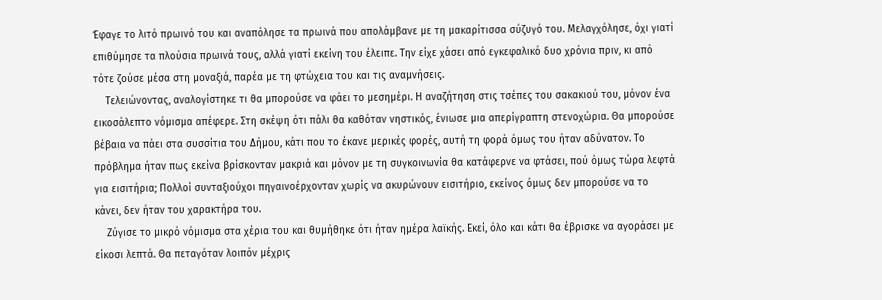Έφαγε το λιτό πρωινό του και αναπόλησε τα πρωινά που απολάμβανε με τη μακαρίτισσα σύζυγό του. Μελαγχόλησε, όχι γιατί επιθύμησε τα πλούσια πρωινά τους, αλλά γιατί εκείνη του έλειπε. Την είχε χάσει από εγκεφαλικό δυο χρόνια πριν, κι από τότε ζούσε μέσα στη μοναξιά, παρέα με τη φτώχεια του και τις αναμνήσεις.
    Τελειώνοντας, αναλογίστηκε τι θα μπορούσε να φάει το μεσημέρι. Η αναζήτηση στις τσέπες του σακακιού του, μόνον ένα εικοσάλεπτο νόμισμα απέφερε. Στη σκέψη ότι πάλι θα καθόταν νηστικός, ένιωσε μια απερίγραπτη στενοχώρια. Θα μπορούσε βέβαια να πάει στα συσσίτια του Δήμου, κάτι που το έκανε μερικές φορές, αυτή τη φορά όμως του ήταν αδύνατον. Το πρόβλημα ήταν πως εκείνα βρίσκονταν μακριά και μόνον με τη συγκοινωνία θα κατάφερνε να φτάσει, πού όμως τώρα λεφτά για εισιτήρια; Πολλοί συνταξιούχοι πηγαινοέρχονταν χωρίς να ακυρώνουν εισιτήριο, εκείνος όμως δεν μπορούσε να το κάνει, δεν ήταν του χαρακτήρα του.
    Ζύγισε το μικρό νόμισμα στα χέρια του και θυμήθηκε ότι ήταν ημέρα λαϊκής. Εκεί, όλο και κάτι θα έβρισκε να αγοράσει με είκοσι λεπτά. Θα πεταγόταν λοιπόν μέχρις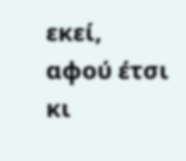εκεί, αφού έτσι κι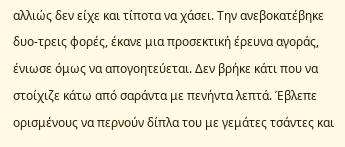αλλιώς δεν είχε και τίποτα να χάσει. Την ανεβοκατέβηκε δυο-τρεις φορές, έκανε μια προσεκτική έρευνα αγοράς, ένιωσε όμως να απογοητεύεται. Δεν βρήκε κάτι που να στοίχιζε κάτω από σαράντα με πενήντα λεπτά. Έβλεπε ορισμένους να περνούν δίπλα του με γεμάτες τσάντες και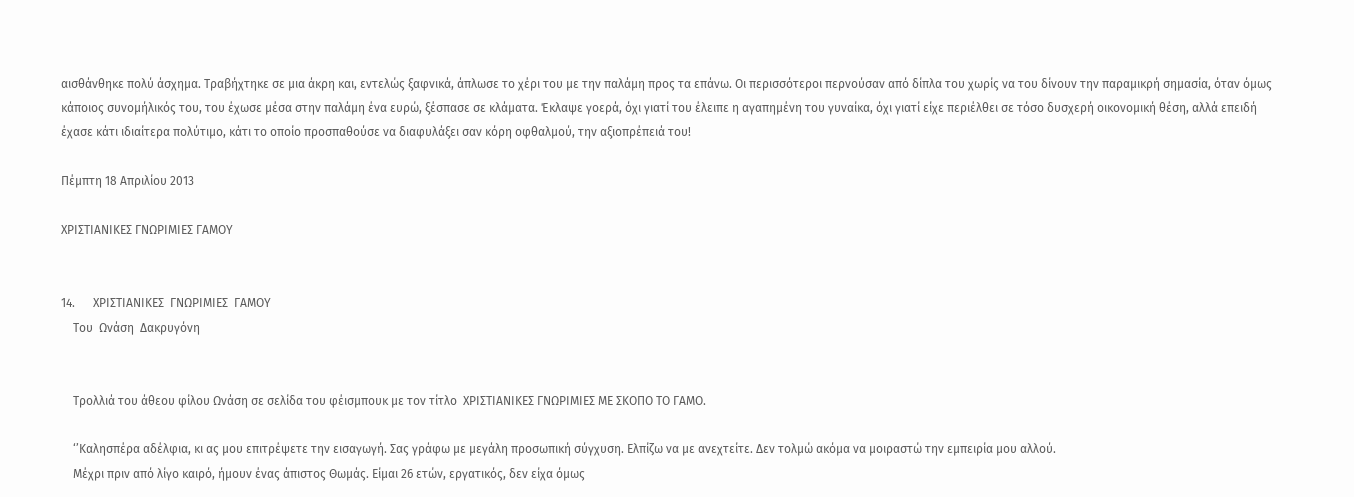αισθάνθηκε πολύ άσχημα. Τραβήχτηκε σε μια άκρη και, εντελώς ξαφνικά, άπλωσε το χέρι του με την παλάμη προς τα επάνω. Οι περισσότεροι περνούσαν από δίπλα του χωρίς να του δίνουν την παραμικρή σημασία, όταν όμως κάποιος συνομήλικός του, του έχωσε μέσα στην παλάμη ένα ευρώ, ξέσπασε σε κλάματα. Έκλαψε γοερά, όχι γιατί του έλειπε η αγαπημένη του γυναίκα, όχι γιατί είχε περιέλθει σε τόσο δυσχερή οικονομική θέση, αλλά επειδή έχασε κάτι ιδιαίτερα πολύτιμο, κάτι το οποίο προσπαθούσε να διαφυλάξει σαν κόρη οφθαλμού, την αξιοπρέπειά του!

Πέμπτη 18 Απριλίου 2013

ΧΡΙΣΤΙΑΝΙΚΕΣ ΓΝΩΡΙΜΙΕΣ ΓΑΜΟΥ


14.      ΧΡΙΣΤΙΑΝΙΚΕΣ  ΓΝΩΡΙΜΙΕΣ  ΓΑΜΟΥ
    Του  Ωνάση  Δακρυγόνη


    Τρολλιά του άθεου φίλου Ωνάση σε σελίδα του φέισμπουκ με τον τίτλο  ΧΡΙΣΤΙΑΝΙΚΕΣ ΓΝΩΡΙΜΙΕΣ ΜΕ ΣΚΟΠΟ ΤΟ ΓΑΜΟ.

    ‘’Καλησπέρα αδέλφια, κι ας μου επιτρέψετε την εισαγωγή. Σας γράφω με μεγάλη προσωπική σύγχυση. Ελπίζω να με ανεχτείτε. Δεν τολμώ ακόμα να μοιραστώ την εμπειρία μου αλλού.
    Μέχρι πριν από λίγο καιρό, ήμουν ένας άπιστος Θωμάς. Είμαι 26 ετών, εργατικός, δεν είχα όμως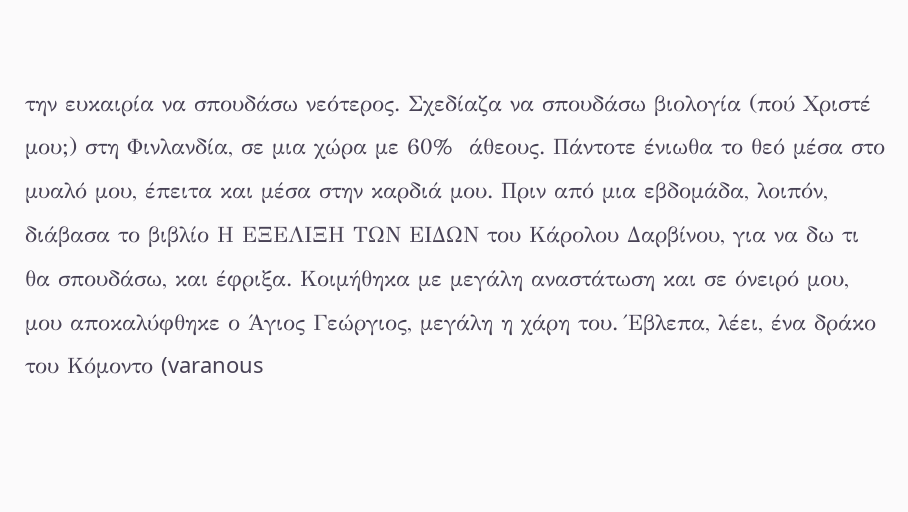την ευκαιρία να σπουδάσω νεότερος. Σχεδίαζα να σπουδάσω βιολογία (πού Χριστέ μου;) στη Φινλανδία, σε μια χώρα με 60%  άθεους. Πάντοτε ένιωθα το θεό μέσα στο μυαλό μου, έπειτα και μέσα στην καρδιά μου. Πριν από μια εβδομάδα, λοιπόν, διάβασα το βιβλίο Η ΕΞΕΛΙΞΗ ΤΩΝ ΕΙΔΩΝ του Κάρολου Δαρβίνου, για να δω τι θα σπουδάσω, και έφριξα. Κοιμήθηκα με μεγάλη αναστάτωση και σε όνειρό μου, μου αποκαλύφθηκε ο Άγιος Γεώργιος, μεγάλη η χάρη του. Έβλεπα, λέει, ένα δράκο του Κόμοντο (varanous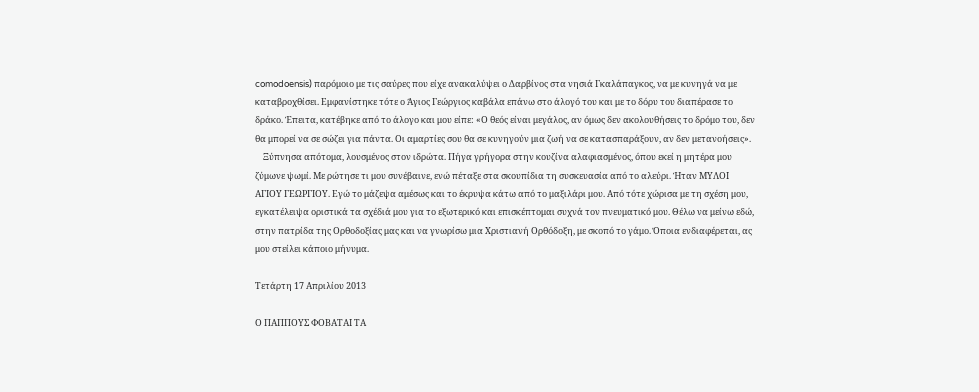comodoensis) παρόμοιο με τις σαύρες που είχε ανακαλύψει ο Δαρβίνος στα νησιά Γκαλάπαγκος, να με κυνηγά να με καταβροχθίσει. Εμφανίστηκε τότε ο Άγιος Γεώργιος καβάλα επάνω στο άλογό του και με το δόρυ του διαπέρασε το δράκο. Έπειτα, κατέβηκε από το άλογο και μου είπε: «Ο θεός είναι μεγάλος, αν όμως δεν ακολουθήσεις το δρόμο του, δεν θα μπορεί να σε σώζει για πάντα. Οι αμαρτίες σου θα σε κυνηγούν μια ζωή να σε κατασπαράξουν, αν δεν μετανοήσεις».
    Ξύπνησα απότομα, λουσμένος στον ιδρώτα. Πήγα γρήγορα στην κουζίνα αλαφιασμένος, όπου εκεί η μητέρα μου ζύμωνε ψωμί. Με ρώτησε τι μου συνέβαινε, ενώ πέταξε στα σκουπίδια τη συσκευασία από το αλεύρι. Ήταν ΜΥΛΟΙ ΑΓΙΟΥ ΓΕΩΡΓΙΟΥ. Εγώ το μάζεψα αμέσως και το έκρυψα κάτω από το μαξιλάρι μου. Από τότε χώρισα με τη σχέση μου, εγκατέλειψα οριστικά τα σχέδιά μου για το εξωτερικό και επισκέπτομαι συχνά τον πνευματικό μου. Θέλω να μείνω εδώ, στην πατρίδα της Ορθοδοξίας μας και να γνωρίσω μια Χριστιανή Ορθόδοξη, με σκοπό το γάμο. Όποια ενδιαφέρεται, ας μου στείλει κάποιο μήνυμα.

Τετάρτη 17 Απριλίου 2013

Ο ΠΑΠΠΟΥΣ ΦΟΒΑΤΑΙ ΤΑ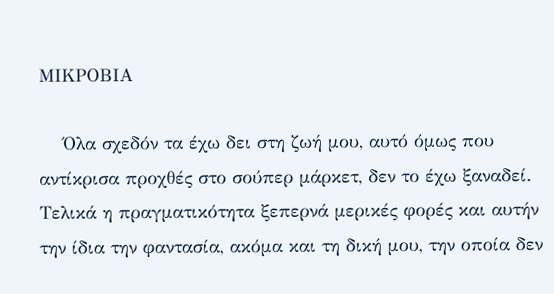ΜΙΚΡΟΒΙΑ

    Όλα σχεδόν τα έχω δει στη ζωή μου, αυτό όμως που αντίκρισα προχθές στο σούπερ μάρκετ, δεν το έχω ξαναδεί. Τελικά η πραγματικότητα ξεπερνά μερικές φορές και αυτήν την ίδια την φαντασία, ακόμα και τη δική μου, την οποία δεν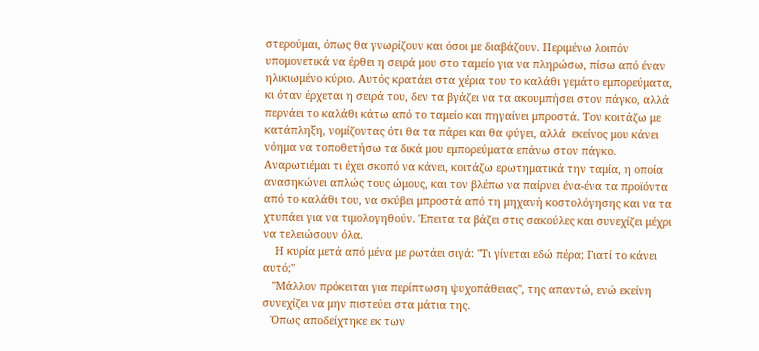στερούμαι, όπως θα γνωρίζουν και όσοι με διαβάζουν. Περιμένω λοιπόν υπομονετικά να έρθει η σειρά μου στο ταμείο για να πληρώσω, πίσω από έναν ηλικιωμένο κύριο. Αυτός κρατάει στα χέρια του το καλάθι γεμάτο εμπορεύματα, κι όταν έρχεται η σειρά του, δεν τα βγάζει να τα ακουμπήσει στον πάγκο, αλλά περνάει το καλάθι κάτω από το ταμείο και πηγαίνει μπροστά. Τον κοιτάζω με κατάπληξη, νομίζοντας ότι θα τα πάρει και θα φύγει, αλλά  εκείνος μου κάνει νόημα να τοποθετήσω τα δικά μου εμπορεύματα επάνω στον πάγκο. Αναρωτιέμαι τι έχει σκοπό να κάνει, κοιτάζω ερωτηματικά την ταμία, η οποία ανασηκώνει απλώς τους ώμους, και τον βλέπω να παίρνει ένα-ένα τα προϊόντα από το καλάθι του, να σκύβει μπροστά από τη μηχανή κοστολόγησης και να τα χτυπάει για να τιμολογηθούν. Έπειτα τα βάζει στις σακούλες και συνεχίζει μέχρι να τελειώσουν όλα.
    Η κυρία μετά από μένα με ρωτάει σιγά: ''Τι γίνεται εδώ πέρα; Γιατί το κάνει αυτό;''
   ''Μάλλον πρόκειται για περίπτωση ψυχοπάθειας", της απαντώ, ενώ εκείνη συνεχίζει να μην πιστεύει στα μάτια της.
   Όπως αποδείχτηκε εκ των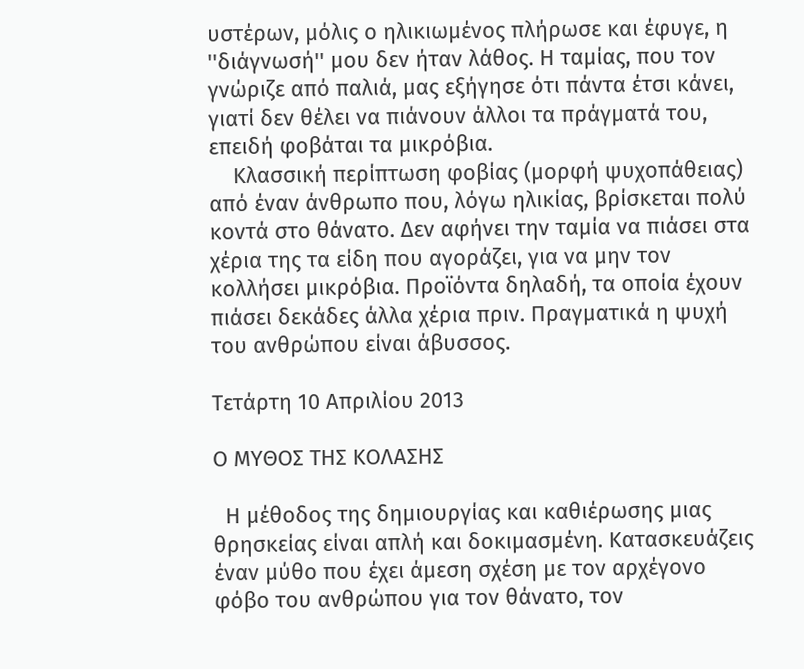υστέρων, μόλις ο ηλικιωμένος πλήρωσε και έφυγε, η ''διάγνωσή'' μου δεν ήταν λάθος. Η ταμίας, που τον γνώριζε από παλιά, μας εξήγησε ότι πάντα έτσι κάνει, γιατί δεν θέλει να πιάνουν άλλοι τα πράγματά του, επειδή φοβάται τα μικρόβια.
    Κλασσική περίπτωση φοβίας (μορφή ψυχοπάθειας) από έναν άνθρωπο που, λόγω ηλικίας, βρίσκεται πολύ κοντά στο θάνατο. Δεν αφήνει την ταμία να πιάσει στα χέρια της τα είδη που αγοράζει, για να μην τον κολλήσει μικρόβια. Προϊόντα δηλαδή, τα οποία έχουν πιάσει δεκάδες άλλα χέρια πριν. Πραγματικά η ψυχή του ανθρώπου είναι άβυσσος.

Τετάρτη 10 Απριλίου 2013

Ο ΜΥΘΟΣ ΤΗΣ ΚΟΛΑΣΗΣ

  Η μέθοδος της δημιουργίας και καθιέρωσης μιας θρησκείας είναι απλή και δοκιμασμένη. Κατασκευάζεις έναν μύθο που έχει άμεση σχέση με τον αρχέγονο φόβο του ανθρώπου για τον θάνατο, τον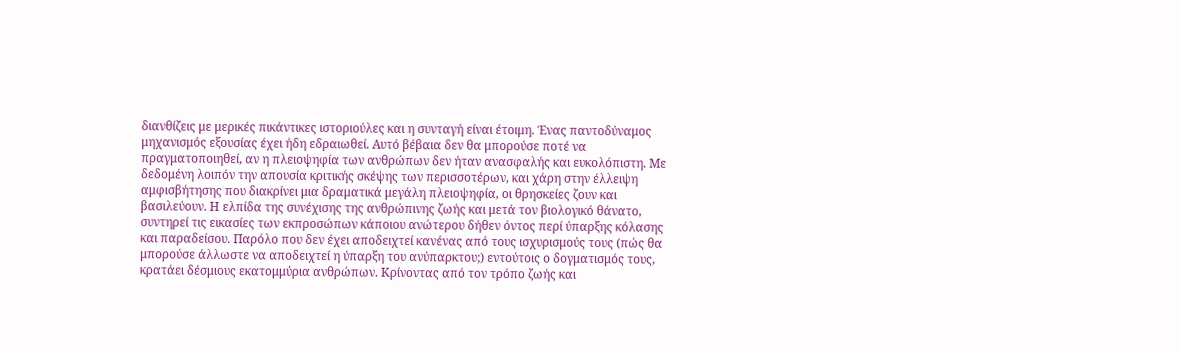διανθίζεις με μερικές πικάντικες ιστοριούλες και η συνταγή είναι έτοιμη. Ένας παντοδύναμος μηχανισμός εξουσίας έχει ήδη εδραιωθεί. Αυτό βέβαια δεν θα μπορούσε ποτέ να πραγματοποιηθεί, αν η πλειοψηφία των ανθρώπων δεν ήταν ανασφαλής και ευκολόπιστη. Με δεδομένη λοιπόν την απουσία κριτικής σκέψης των περισσοτέρων, και χάρη στην έλλειψη αμφισβήτησης που διακρίνει μια δραματικά μεγάλη πλειοψηφία, οι θρησκείες ζουν και βασιλεύουν. Η ελπίδα της συνέχισης της ανθρώπινης ζωής και μετά τον βιολογικό θάνατο, συντηρεί τις εικασίες των εκπροσώπων κάποιου ανώτερου δήθεν όντος περί ύπαρξης κόλασης και παραδείσου. Παρόλο που δεν έχει αποδειχτεί κανένας από τους ισχυρισμούς τους (πώς θα μπορούσε άλλωστε να αποδειχτεί η ύπαρξη του ανύπαρκτου;) εντούτοις ο δογματισμός τους, κρατάει δέσμιους εκατομμύρια ανθρώπων. Κρίνοντας από τον τρόπο ζωής και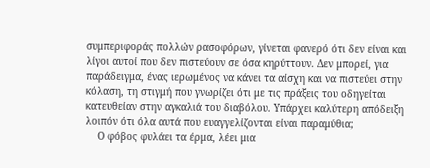συμπεριφοράς πολλών ρασοφόρων, γίνεται φανερό ότι δεν είναι και λίγοι αυτοί που δεν πιστεύουν σε όσα κηρύττουν. Δεν μπορεί, για παράδειγμα, ένας ιερωμένος να κάνει τα αίσχη και να πιστεύει στην κόλαση, τη στιγμή που γνωρίζει ότι με τις πράξεις του οδηγείται κατευθείαν στην αγκαλιά του διαβόλου. Υπάρχει καλύτερη απόδειξη λοιπόν ότι όλα αυτά που ευαγγελίζονται είναι παραμύθια;
    Ο φόβος φυλάει τα έρμα, λέει μια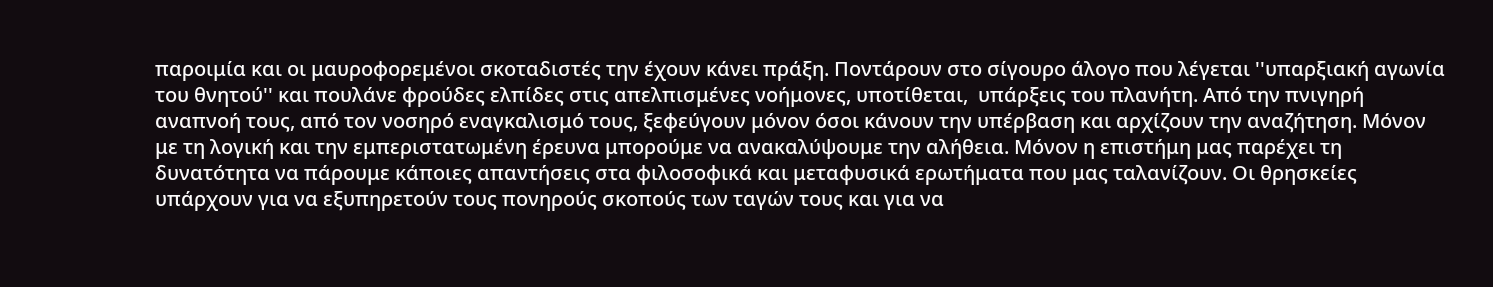παροιμία και οι μαυροφορεμένοι σκοταδιστές την έχουν κάνει πράξη. Ποντάρουν στο σίγουρο άλογο που λέγεται ''υπαρξιακή αγωνία του θνητού'' και πουλάνε φρούδες ελπίδες στις απελπισμένες νοήμονες, υποτίθεται,  υπάρξεις του πλανήτη. Από την πνιγηρή αναπνοή τους, από τον νοσηρό εναγκαλισμό τους, ξεφεύγουν μόνον όσοι κάνουν την υπέρβαση και αρχίζουν την αναζήτηση. Μόνον με τη λογική και την εμπεριστατωμένη έρευνα μπορούμε να ανακαλύψουμε την αλήθεια. Μόνον η επιστήμη μας παρέχει τη δυνατότητα να πάρουμε κάποιες απαντήσεις στα φιλοσοφικά και μεταφυσικά ερωτήματα που μας ταλανίζουν. Οι θρησκείες υπάρχουν για να εξυπηρετούν τους πονηρούς σκοπούς των ταγών τους και για να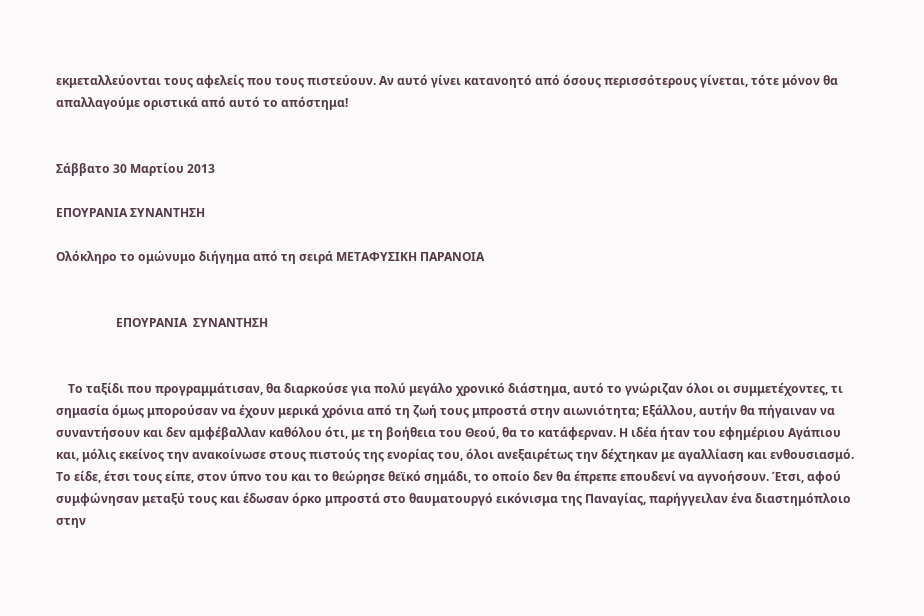εκμεταλλεύονται τους αφελείς που τους πιστεύουν. Αν αυτό γίνει κατανοητό από όσους περισσότερους γίνεται, τότε μόνον θα απαλλαγούμε οριστικά από αυτό το απόστημα!


Σάββατο 30 Μαρτίου 2013

ΕΠΟΥΡΑΝΙΑ ΣΥΝΑΝΤΗΣΗ

Ολόκληρο το ομώνυμο διήγημα από τη σειρά ΜΕΤΑΦΥΣΙΚΗ ΠΑΡΑΝΟΙΑ


                    ΕΠΟΥΡΑΝΙΑ  ΣΥΝΑΝΤΗΣΗ


    Το ταξίδι που προγραμμάτισαν, θα διαρκούσε για πολύ μεγάλο χρονικό διάστημα, αυτό το γνώριζαν όλοι οι συμμετέχοντες, τι σημασία όμως μπορούσαν να έχουν μερικά χρόνια από τη ζωή τους μπροστά στην αιωνιότητα; Εξάλλου, αυτήν θα πήγαιναν να συναντήσουν και δεν αμφέβαλλαν καθόλου ότι, με τη βοήθεια του Θεού, θα το κατάφερναν. Η ιδέα ήταν του εφημέριου Αγάπιου και, μόλις εκείνος την ανακοίνωσε στους πιστούς της ενορίας του, όλοι ανεξαιρέτως την δέχτηκαν με αγαλλίαση και ενθουσιασμό. Το είδε, έτσι τους είπε, στον ύπνο του και το θεώρησε θεϊκό σημάδι, το οποίο δεν θα έπρεπε επουδενί να αγνοήσουν. Έτσι, αφού συμφώνησαν μεταξύ τους και έδωσαν όρκο μπροστά στο θαυματουργό εικόνισμα της Παναγίας, παρήγγειλαν ένα διαστημόπλοιο στην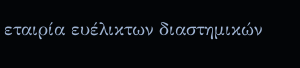εταιρία ευέλικτων διαστημικών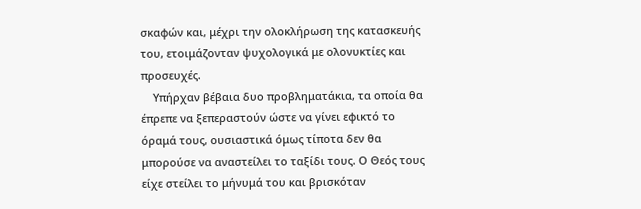σκαφών και, μέχρι την ολοκλήρωση της κατασκευής του, ετοιμάζονταν ψυχολογικά με ολονυκτίες και προσευχές.
    Υπήρχαν βέβαια δυο προβληματάκια, τα οποία θα έπρεπε να ξεπεραστούν ώστε να γίνει εφικτό το όραμά τους, ουσιαστικά όμως τίποτα δεν θα μπορούσε να αναστείλει το ταξίδι τους. Ο Θεός τους είχε στείλει το μήνυμά του και βρισκόταν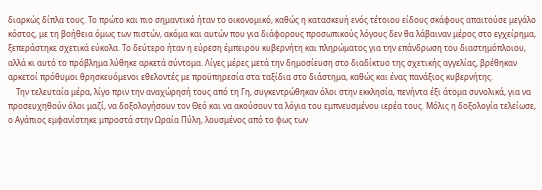διαρκώς δίπλα τους. Το πρώτο και πιο σημαντικό ήταν το οικονομικό, καθώς η κατασκευή ενός τέτοιου είδους σκάφους απαιτούσε μεγάλο κόστος, με τη βοήθεια όμως των πιστών, ακόμα και αυτών που για διάφορους προσωπικούς λόγους δεν θα λάβαιναν μέρος στο εγχείρημα, ξεπεράστηκε σχετικά εύκολα. Το δεύτερο ήταν η εύρεση έμπειρου κυβερνήτη και πληρώματος για την επάνδρωση του διαστημόπλοιου,  αλλά κι αυτό το πρόβλημα λύθηκε αρκετά σύντομα. Λίγες μέρες μετά την δημοσίευση στο διαδίκτυο της σχετικής αγγελίας, βρέθηκαν αρκετοί πρόθυμοι θρησκευόμενοι εθελοντές με προϋπηρεσία στα ταξίδια στο διάστημα, καθώς και ένας πανάξιος κυβερνήτης.
    Την τελευταία μέρα, λίγο πριν την αναχώρησή τους από τη Γη, συγκεντρώθηκαν όλοι στην εκκλησία, πενήντα έξι άτομα συνολικά, για να προσευχηθούν όλοι μαζί, να δοξολογήσουν τον Θεό και να ακούσουν τα λόγια του εμπνευσμένου ιερέα τους. Μόλις η δοξολογία τελείωσε, ο Αγάπιος εμφανίστηκε μπροστά στην Ωραία Πύλη, λουσμένος από το φως των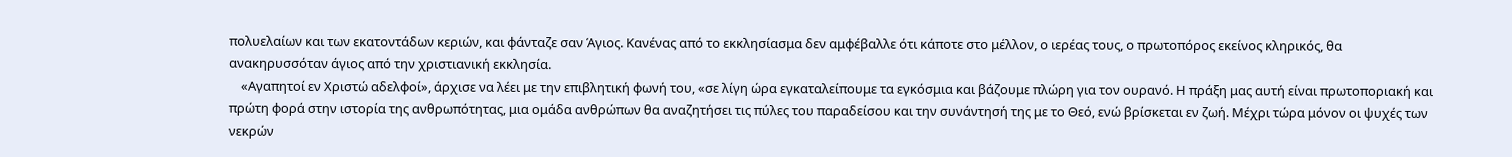πολυελαίων και των εκατοντάδων κεριών, και φάνταζε σαν Άγιος. Κανένας από το εκκλησίασμα δεν αμφέβαλλε ότι κάποτε στο μέλλον, ο ιερέας τους, ο πρωτοπόρος εκείνος κληρικός, θα ανακηρυσσόταν άγιος από την χριστιανική εκκλησία.
    «Αγαπητοί εν Χριστώ αδελφοί», άρχισε να λέει με την επιβλητική φωνή του, «σε λίγη ώρα εγκαταλείπουμε τα εγκόσμια και βάζουμε πλώρη για τον ουρανό. Η πράξη μας αυτή είναι πρωτοποριακή και  πρώτη φορά στην ιστορία της ανθρωπότητας, μια ομάδα ανθρώπων θα αναζητήσει τις πύλες του παραδείσου και την συνάντησή της με το Θεό, ενώ βρίσκεται εν ζωή. Μέχρι τώρα μόνον οι ψυχές των νεκρών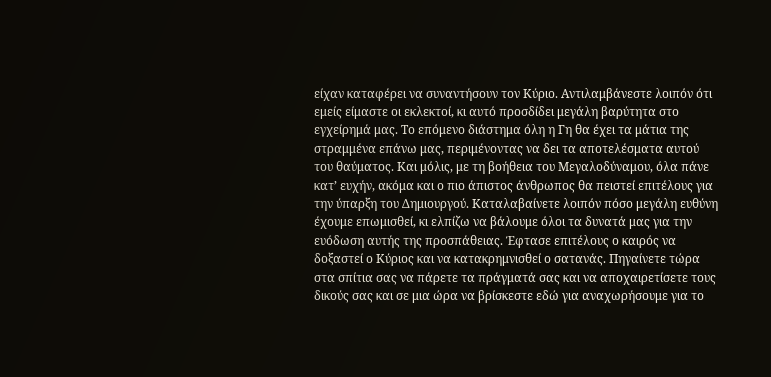είχαν καταφέρει να συναντήσουν τον Κύριο. Αντιλαμβάνεστε λοιπόν ότι εμείς είμαστε οι εκλεκτοί, κι αυτό προσδίδει μεγάλη βαρύτητα στο εγχείρημά μας. Το επόμενο διάστημα όλη η Γη θα έχει τα μάτια της στραμμένα επάνω μας, περιμένοντας να δει τα αποτελέσματα αυτού του θαύματος. Και μόλις, με τη βοήθεια του Μεγαλοδύναμου, όλα πάνε κατ’ ευχήν, ακόμα και ο πιο άπιστος άνθρωπος θα πειστεί επιτέλους για την ύπαρξη του Δημιουργού. Καταλαβαίνετε λοιπόν πόσο μεγάλη ευθύνη έχουμε επωμισθεί, κι ελπίζω να βάλουμε όλοι τα δυνατά μας για την ευόδωση αυτής της προσπάθειας. Έφτασε επιτέλους ο καιρός να δοξαστεί ο Κύριος και να κατακρημνισθεί ο σατανάς. Πηγαίνετε τώρα στα σπίτια σας να πάρετε τα πράγματά σας και να αποχαιρετίσετε τους δικούς σας και σε μια ώρα να βρίσκεστε εδώ για αναχωρήσουμε για το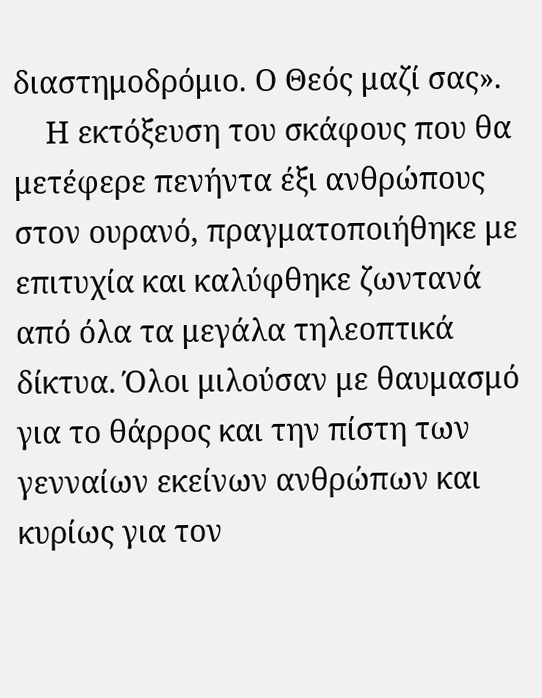διαστημοδρόμιο. Ο Θεός μαζί σας».
    Η εκτόξευση του σκάφους που θα μετέφερε πενήντα έξι ανθρώπους στον ουρανό, πραγματοποιήθηκε με επιτυχία και καλύφθηκε ζωντανά από όλα τα μεγάλα τηλεοπτικά δίκτυα. Όλοι μιλούσαν με θαυμασμό για το θάρρος και την πίστη των γενναίων εκείνων ανθρώπων και κυρίως για τον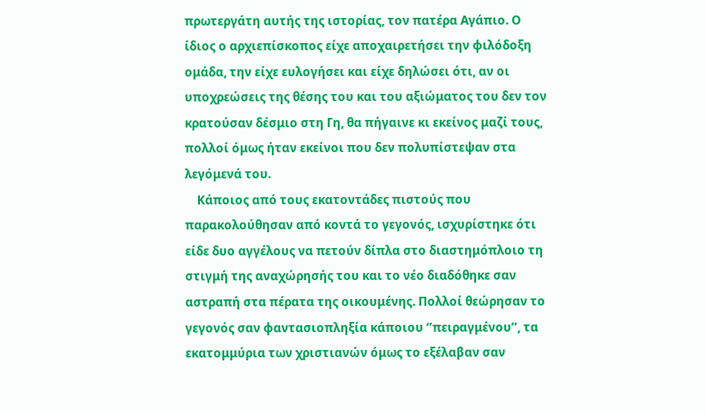πρωτεργάτη αυτής της ιστορίας, τον πατέρα Αγάπιο. Ο ίδιος ο αρχιεπίσκοπος είχε αποχαιρετήσει την φιλόδοξη ομάδα, την είχε ευλογήσει και είχε δηλώσει ότι, αν οι υποχρεώσεις της θέσης του και του αξιώματος του δεν τον κρατούσαν δέσμιο στη Γη, θα πήγαινε κι εκείνος μαζί τους, πολλοί όμως ήταν εκείνοι που δεν πολυπίστεψαν στα λεγόμενά του.
    Κάποιος από τους εκατοντάδες πιστούς που παρακολούθησαν από κοντά το γεγονός, ισχυρίστηκε ότι είδε δυο αγγέλους να πετούν δίπλα στο διαστημόπλοιο τη στιγμή της αναχώρησής του και το νέο διαδόθηκε σαν αστραπή στα πέρατα της οικουμένης. Πολλοί θεώρησαν το γεγονός σαν φαντασιοπληξία κάποιου ‘’πειραγμένου’’, τα εκατομμύρια των χριστιανών όμως το εξέλαβαν σαν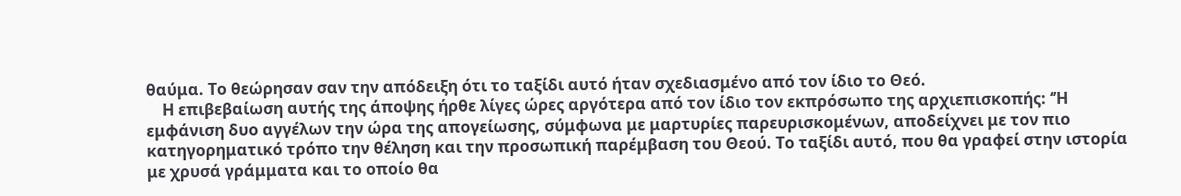θαύμα. Το θεώρησαν σαν την απόδειξη ότι το ταξίδι αυτό ήταν σχεδιασμένο από τον ίδιο το Θεό.
    Η επιβεβαίωση αυτής της άποψης ήρθε λίγες ώρες αργότερα από τον ίδιο τον εκπρόσωπο της αρχιεπισκοπής: ‘’Η εμφάνιση δυο αγγέλων την ώρα της απογείωσης, σύμφωνα με μαρτυρίες παρευρισκομένων, αποδείχνει με τον πιο κατηγορηματικό τρόπο την θέληση και την προσωπική παρέμβαση του Θεού. Το ταξίδι αυτό, που θα γραφεί στην ιστορία με χρυσά γράμματα και το οποίο θα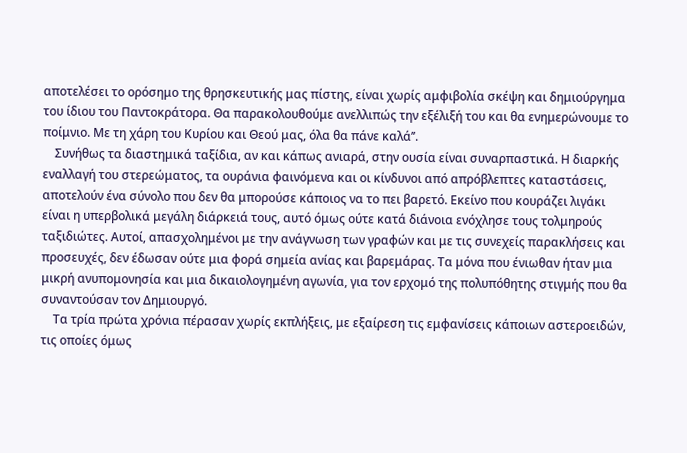αποτελέσει το ορόσημο της θρησκευτικής μας πίστης, είναι χωρίς αμφιβολία σκέψη και δημιούργημα του ίδιου του Παντοκράτορα. Θα παρακολουθούμε ανελλιπώς την εξέλιξή του και θα ενημερώνουμε το ποίμνιο. Με τη χάρη του Κυρίου και Θεού μας, όλα θα πάνε καλά’’.
    Συνήθως τα διαστημικά ταξίδια, αν και κάπως ανιαρά, στην ουσία είναι συναρπαστικά. Η διαρκής εναλλαγή του στερεώματος, τα ουράνια φαινόμενα και οι κίνδυνοι από απρόβλεπτες καταστάσεις, αποτελούν ένα σύνολο που δεν θα μπορούσε κάποιος να το πει βαρετό. Εκείνο που κουράζει λιγάκι είναι η υπερβολικά μεγάλη διάρκειά τους, αυτό όμως ούτε κατά διάνοια ενόχλησε τους τολμηρούς ταξιδιώτες. Αυτοί, απασχολημένοι με την ανάγνωση των γραφών και με τις συνεχείς παρακλήσεις και προσευχές, δεν έδωσαν ούτε μια φορά σημεία ανίας και βαρεμάρας. Τα μόνα που ένιωθαν ήταν μια μικρή ανυπομονησία και μια δικαιολογημένη αγωνία, για τον ερχομό της πολυπόθητης στιγμής που θα συναντούσαν τον Δημιουργό.
    Τα τρία πρώτα χρόνια πέρασαν χωρίς εκπλήξεις, με εξαίρεση τις εμφανίσεις κάποιων αστεροειδών, τις οποίες όμως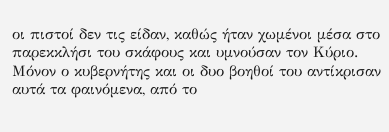οι πιστοί δεν τις είδαν, καθώς ήταν χωμένοι μέσα στο παρεκκλήσι του σκάφους και υμνούσαν τον Κύριο. Μόνον ο κυβερνήτης και οι δυο βοηθοί του αντίκρισαν αυτά τα φαινόμενα, από το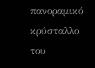πανοραμικό κρύσταλλο του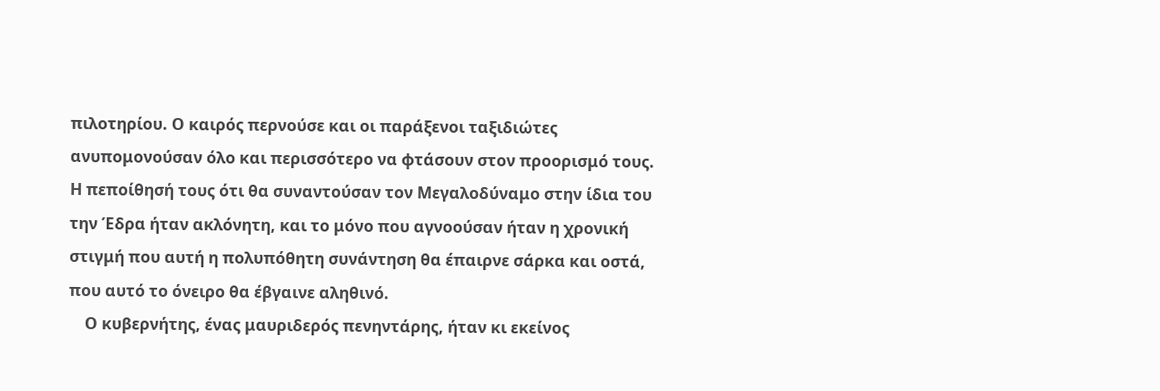πιλοτηρίου. Ο καιρός περνούσε και οι παράξενοι ταξιδιώτες ανυπομονούσαν όλο και περισσότερο να φτάσουν στον προορισμό τους. Η πεποίθησή τους ότι θα συναντούσαν τον Μεγαλοδύναμο στην ίδια του την Έδρα ήταν ακλόνητη, και το μόνο που αγνοούσαν ήταν η χρονική στιγμή που αυτή η πολυπόθητη συνάντηση θα έπαιρνε σάρκα και οστά, που αυτό το όνειρο θα έβγαινε αληθινό.
    Ο κυβερνήτης, ένας μαυριδερός πενηντάρης, ήταν κι εκείνος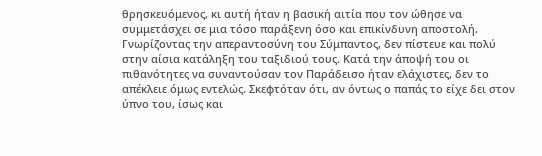θρησκευόμενος, κι αυτή ήταν η βασική αιτία που τον ώθησε να συμμετάσχει σε μια τόσο παράξενη όσο και επικίνδυνη αποστολή. Γνωρίζοντας την απεραντοσύνη του Σύμπαντος, δεν πίστευε και πολύ στην αίσια κατάληξη του ταξιδιού τους. Κατά την άποψή του οι πιθανότητες να συναντούσαν τον Παράδεισο ήταν ελάχιστες, δεν το απέκλειε όμως εντελώς. Σκεφτόταν ότι, αν όντως ο παπάς το είχε δει στον ύπνο του, ίσως και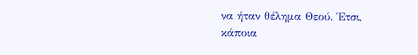να ήταν θέλημα Θεού. Έτσι, κάποια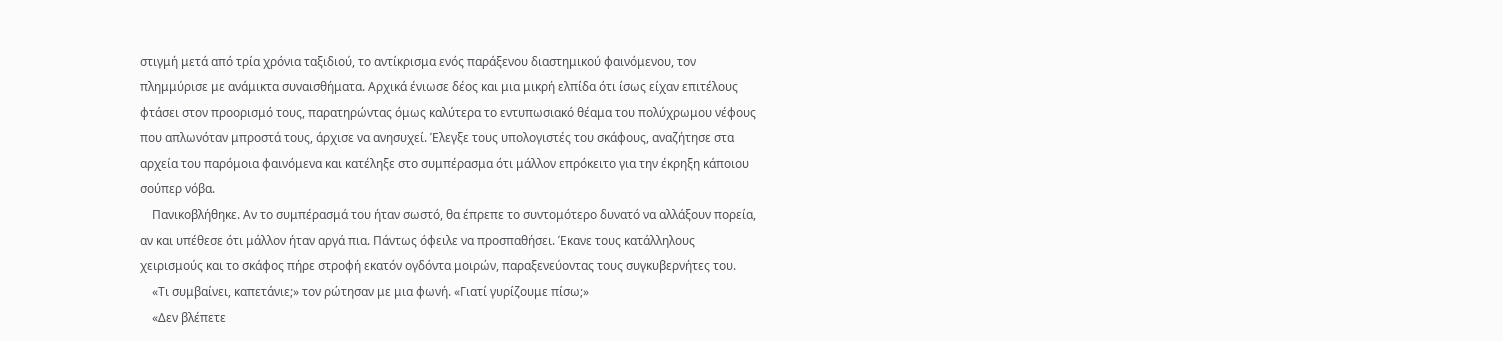στιγμή μετά από τρία χρόνια ταξιδιού, το αντίκρισμα ενός παράξενου διαστημικού φαινόμενου, τον πλημμύρισε με ανάμικτα συναισθήματα. Αρχικά ένιωσε δέος και μια μικρή ελπίδα ότι ίσως είχαν επιτέλους φτάσει στον προορισμό τους, παρατηρώντας όμως καλύτερα το εντυπωσιακό θέαμα του πολύχρωμου νέφους που απλωνόταν μπροστά τους, άρχισε να ανησυχεί. Έλεγξε τους υπολογιστές του σκάφους, αναζήτησε στα αρχεία του παρόμοια φαινόμενα και κατέληξε στο συμπέρασμα ότι μάλλον επρόκειτο για την έκρηξη κάποιου σούπερ νόβα.
    Πανικοβλήθηκε. Αν το συμπέρασμά του ήταν σωστό, θα έπρεπε το συντομότερο δυνατό να αλλάξουν πορεία, αν και υπέθεσε ότι μάλλον ήταν αργά πια. Πάντως όφειλε να προσπαθήσει. Έκανε τους κατάλληλους χειρισμούς και το σκάφος πήρε στροφή εκατόν ογδόντα μοιρών, παραξενεύοντας τους συγκυβερνήτες του.
    «Τι συμβαίνει, καπετάνιε;» τον ρώτησαν με μια φωνή. «Γιατί γυρίζουμε πίσω;»
    «Δεν βλέπετε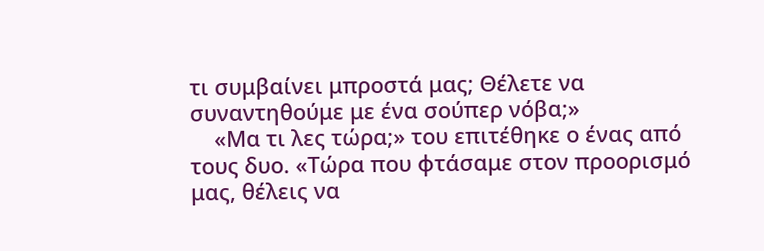τι συμβαίνει μπροστά μας; Θέλετε να συναντηθούμε με ένα σούπερ νόβα;»
    «Μα τι λες τώρα;» του επιτέθηκε ο ένας από τους δυο. «Τώρα που φτάσαμε στον προορισμό μας, θέλεις να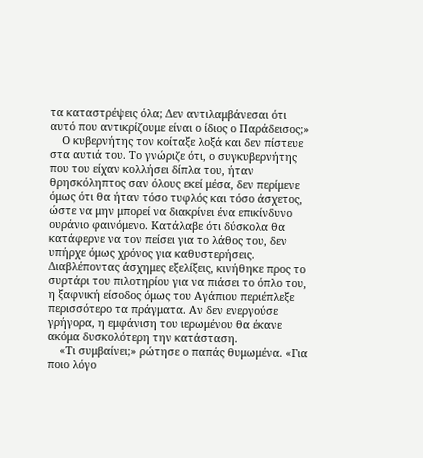τα καταστρέψεις όλα; Δεν αντιλαμβάνεσαι ότι αυτό που αντικρίζουμε είναι ο ίδιος ο Παράδεισος;»
    Ο κυβερνήτης τον κοίταξε λοξά και δεν πίστευε στα αυτιά του. Το γνώριζε ότι, ο συγκυβερνήτης που του είχαν κολλήσει δίπλα του, ήταν θρησκόληπτος σαν όλους εκεί μέσα, δεν περίμενε όμως ότι θα ήταν τόσο τυφλός και τόσο άσχετος, ώστε να μην μπορεί να διακρίνει ένα επικίνδυνο ουράνιο φαινόμενο. Κατάλαβε ότι δύσκολα θα κατάφερνε να τον πείσει για το λάθος του, δεν υπήρχε όμως χρόνος για καθυστερήσεις. Διαβλέποντας άσχημες εξελίξεις, κινήθηκε προς το συρτάρι του πιλοτηρίου για να πιάσει το όπλο του, η ξαφνική είσοδος όμως του Αγάπιου περιέπλεξε περισσότερο τα πράγματα. Αν δεν ενεργούσε γρήγορα, η εμφάνιση του ιερωμένου θα έκανε ακόμα δυσκολότερη την κατάσταση.
    «Τι συμβαίνει;» ρώτησε ο παπάς θυμωμένα. «Για ποιο λόγο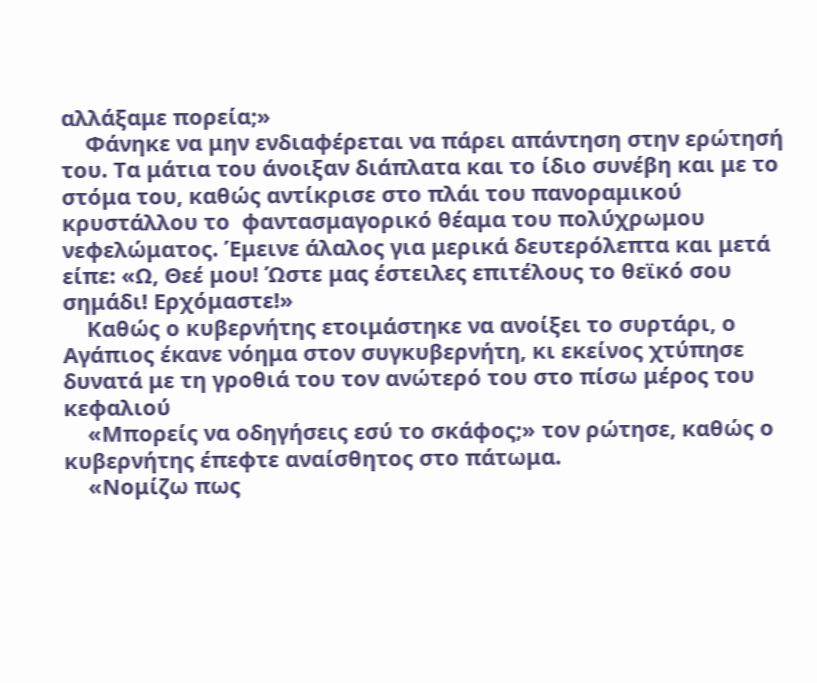αλλάξαμε πορεία;»
    Φάνηκε να μην ενδιαφέρεται να πάρει απάντηση στην ερώτησή του. Τα μάτια του άνοιξαν διάπλατα και το ίδιο συνέβη και με το στόμα του, καθώς αντίκρισε στο πλάι του πανοραμικού κρυστάλλου το  φαντασμαγορικό θέαμα του πολύχρωμου νεφελώματος. Έμεινε άλαλος για μερικά δευτερόλεπτα και μετά είπε: «Ω, Θεέ μου! Ώστε μας έστειλες επιτέλους το θεϊκό σου σημάδι! Ερχόμαστε!»
    Καθώς ο κυβερνήτης ετοιμάστηκε να ανοίξει το συρτάρι, ο Αγάπιος έκανε νόημα στον συγκυβερνήτη, κι εκείνος χτύπησε δυνατά με τη γροθιά του τον ανώτερό του στο πίσω μέρος του κεφαλιού
    «Μπορείς να οδηγήσεις εσύ το σκάφος;» τον ρώτησε, καθώς ο κυβερνήτης έπεφτε αναίσθητος στο πάτωμα.
    «Νομίζω πως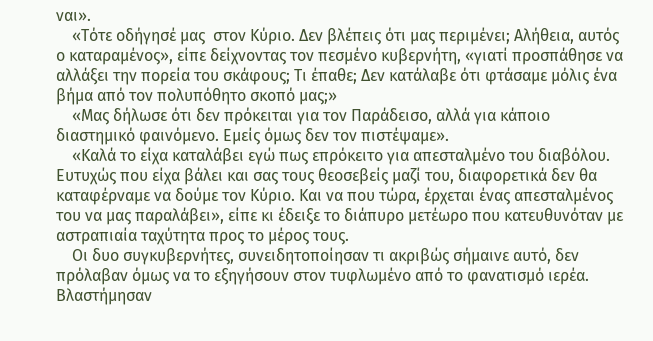ναι».
    «Τότε οδήγησέ μας  στον Κύριο. Δεν βλέπεις ότι μας περιμένει; Αλήθεια, αυτός ο καταραμένος», είπε δείχνοντας τον πεσμένο κυβερνήτη, «γιατί προσπάθησε να αλλάξει την πορεία του σκάφους; Τι έπαθε; Δεν κατάλαβε ότι φτάσαμε μόλις ένα βήμα από τον πολυπόθητο σκοπό μας;»
    «Μας δήλωσε ότι δεν πρόκειται για τον Παράδεισο, αλλά για κάποιο διαστημικό φαινόμενο. Εμείς όμως δεν τον πιστέψαμε».
    «Καλά το είχα καταλάβει εγώ πως επρόκειτο για απεσταλμένο του διαβόλου. Ευτυχώς που είχα βάλει και σας τους θεοσεβείς μαζί του, διαφορετικά δεν θα καταφέρναμε να δούμε τον Κύριο. Και να που τώρα, έρχεται ένας απεσταλμένος του να μας παραλάβει», είπε κι έδειξε το διάπυρο μετέωρο που κατευθυνόταν με αστραπιαία ταχύτητα προς το μέρος τους.
    Οι δυο συγκυβερνήτες, συνειδητοποίησαν τι ακριβώς σήμαινε αυτό, δεν πρόλαβαν όμως να το εξηγήσουν στον τυφλωμένο από το φανατισμό ιερέα. Βλαστήμησαν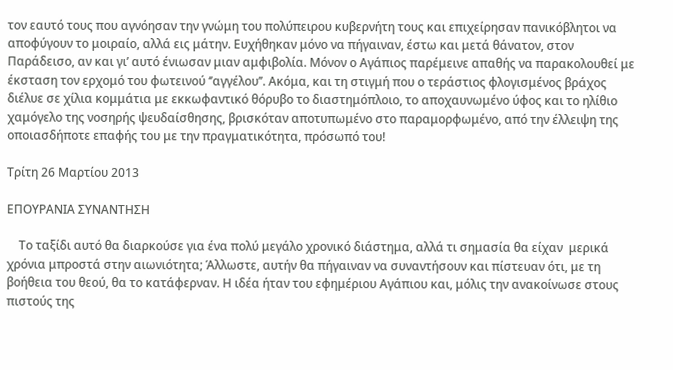τον εαυτό τους που αγνόησαν την γνώμη του πολύπειρου κυβερνήτη τους και επιχείρησαν πανικόβλητοι να αποφύγουν το μοιραίο, αλλά εις μάτην. Ευχήθηκαν μόνο να πήγαιναν, έστω και μετά θάνατον, στον Παράδεισο, αν και γι’ αυτό ένιωσαν μιαν αμφιβολία. Μόνον ο Αγάπιος παρέμεινε απαθής να παρακολουθεί με έκσταση τον ερχομό του φωτεινού ‘’αγγέλου’’. Ακόμα, και τη στιγμή που ο τεράστιος φλογισμένος βράχος διέλυε σε χίλια κομμάτια με εκκωφαντικό θόρυβο το διαστημόπλοιο, το αποχαυνωμένο ύφος και το ηλίθιο χαμόγελο της νοσηρής ψευδαίσθησης, βρισκόταν αποτυπωμένο στο παραμορφωμένο, από την έλλειψη της οποιασδήποτε επαφής του με την πραγματικότητα, πρόσωπό του!

Τρίτη 26 Μαρτίου 2013

ΕΠΟΥΡΑΝΙΑ ΣΥΝΑΝΤΗΣΗ

    Το ταξίδι αυτό θα διαρκούσε για ένα πολύ μεγάλο χρονικό διάστημα, αλλά τι σημασία θα είχαν  μερικά χρόνια μπροστά στην αιωνιότητα; Άλλωστε, αυτήν θα πήγαιναν να συναντήσουν και πίστευαν ότι, με τη βοήθεια του θεού, θα το κατάφερναν. Η ιδέα ήταν του εφημέριου Αγάπιου και, μόλις την ανακοίνωσε στους πιστούς της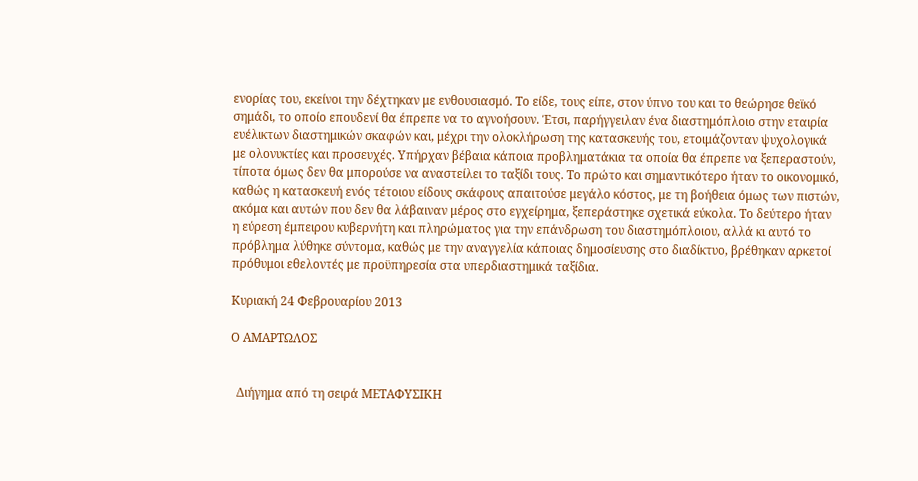ενορίας του, εκείνοι την δέχτηκαν με ενθουσιασμό. Το είδε, τους είπε, στον ύπνο του και το θεώρησε θεϊκό σημάδι, το οποίο επουδενί θα έπρεπε να το αγνοήσουν. Έτσι, παρήγγειλαν ένα διαστημόπλοιο στην εταιρία ευέλικτων διαστημικών σκαφών και, μέχρι την ολοκλήρωση της κατασκευής του, ετοιμάζονταν ψυχολογικά με ολονυκτίες και προσευχές. Υπήρχαν βέβαια κάποια προβληματάκια τα οποία θα έπρεπε να ξεπεραστούν, τίποτα όμως δεν θα μπορούσε να αναστείλει το ταξίδι τους. Το πρώτο και σημαντικότερο ήταν το οικονομικό, καθώς η κατασκευή ενός τέτοιου είδους σκάφους απαιτούσε μεγάλο κόστος, με τη βοήθεια όμως των πιστών, ακόμα και αυτών που δεν θα λάβαιναν μέρος στο εγχείρημα, ξεπεράστηκε σχετικά εύκολα. Το δεύτερο ήταν η εύρεση έμπειρου κυβερνήτη και πληρώματος για την επάνδρωση του διαστημόπλοιου, αλλά κι αυτό το πρόβλημα λύθηκε σύντομα, καθώς με την αναγγελία κάποιας δημοσίευσης στο διαδίκτυο, βρέθηκαν αρκετοί πρόθυμοι εθελοντές με προϋπηρεσία στα υπερδιαστημικά ταξίδια.

Κυριακή 24 Φεβρουαρίου 2013

Ο ΑΜΑΡΤΩΛΟΣ


  Διήγημα από τη σειρά ΜΕΤΑΦΥΣΙΚΗ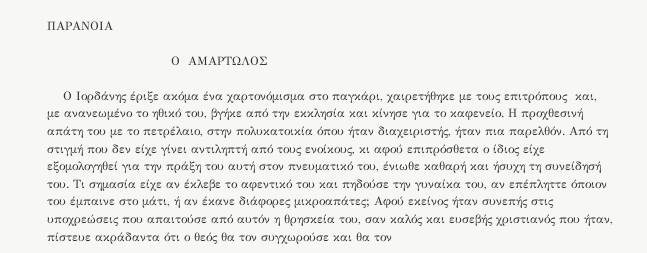ΠΑΡΑΝΟΙΑ

                               Ο  ΑΜΑΡΤΩΛΟΣ

    Ο Ιορδάνης έριξε ακόμα ένα χαρτονόμισμα στο παγκάρι, χαιρετήθηκε με τους επιτρόπους  και, με ανανεωμένο το ηθικό του, βγήκε από την εκκλησία και κίνησε για το καφενείο. Η προχθεσινή απάτη του με το πετρέλαιο, στην πολυκατοικία όπου ήταν διαχειριστής, ήταν πια παρελθόν. Από τη στιγμή που δεν είχε γίνει αντιληπτή από τους ενοίκους, κι αφού επιπρόσθετα ο ίδιος είχε εξομολογηθεί για την πράξη του αυτή στον πνευματικό του, ένιωθε καθαρή και ήσυχη τη συνείδησή του. Τι σημασία είχε αν έκλεβε το αφεντικό του και πηδούσε την γυναίκα του, αν επέπληττε όποιον του έμπαινε στο μάτι, ή αν έκανε διάφορες μικροαπάτες; Αφού εκείνος ήταν συνεπής στις υποχρεώσεις που απαιτούσε από αυτόν η θρησκεία του, σαν καλός και ευσεβής χριστιανός που ήταν, πίστευε ακράδαντα ότι ο θεός θα τον συγχωρούσε και θα τον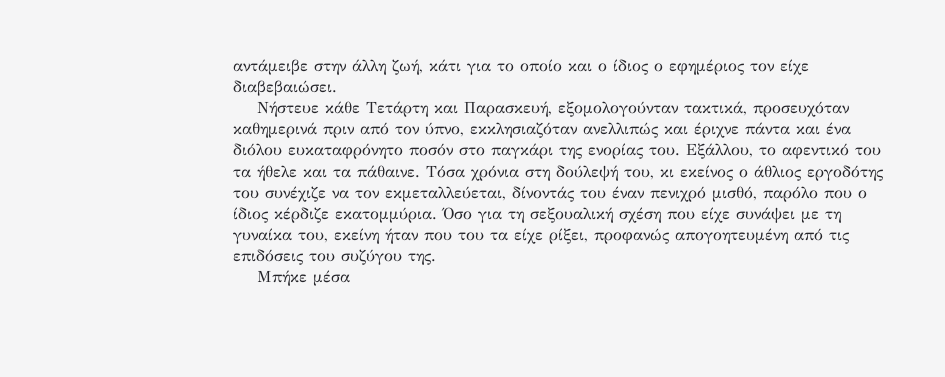αντάμειβε στην άλλη ζωή, κάτι για το οποίο και ο ίδιος ο εφημέριος τον είχε διαβεβαιώσει.
    Νήστευε κάθε Τετάρτη και Παρασκευή, εξομολογούνταν τακτικά, προσευχόταν καθημερινά πριν από τον ύπνο, εκκλησιαζόταν ανελλιπώς και έριχνε πάντα και ένα διόλου ευκαταφρόνητο ποσόν στο παγκάρι της ενορίας του. Εξάλλου, το αφεντικό του τα ήθελε και τα πάθαινε. Τόσα χρόνια στη δούλεψή του, κι εκείνος ο άθλιος εργοδότης του συνέχιζε να τον εκμεταλλεύεται, δίνοντάς του έναν πενιχρό μισθό, παρόλο που ο ίδιος κέρδιζε εκατομμύρια. Όσο για τη σεξουαλική σχέση που είχε συνάψει με τη γυναίκα του, εκείνη ήταν που του τα είχε ρίξει, προφανώς απογοητευμένη από τις επιδόσεις του συζύγου της.
    Μπήκε μέσα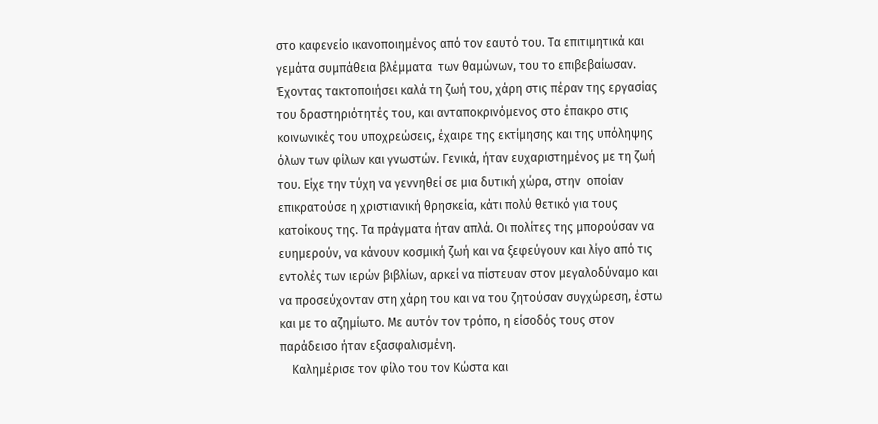στο καφενείο ικανοποιημένος από τον εαυτό του. Τα επιτιμητικά και γεμάτα συμπάθεια βλέμματα  των θαμώνων, του το επιβεβαίωσαν. Έχοντας τακτοποιήσει καλά τη ζωή του, χάρη στις πέραν της εργασίας του δραστηριότητές του, και ανταποκρινόμενος στο έπακρο στις κοινωνικές του υποχρεώσεις, έχαιρε της εκτίμησης και της υπόληψης όλων των φίλων και γνωστών. Γενικά, ήταν ευχαριστημένος με τη ζωή του. Είχε την τύχη να γεννηθεί σε μια δυτική χώρα, στην  οποίαν επικρατούσε η χριστιανική θρησκεία, κάτι πολύ θετικό για τους κατοίκους της. Τα πράγματα ήταν απλά. Οι πολίτες της μπορούσαν να ευημερούν, να κάνουν κοσμική ζωή και να ξεφεύγουν και λίγο από τις εντολές των ιερών βιβλίων, αρκεί να πίστευαν στον μεγαλοδύναμο και να προσεύχονταν στη χάρη του και να του ζητούσαν συγχώρεση, έστω και με το αζημίωτο. Με αυτόν τον τρόπο, η είσοδός τους στον παράδεισο ήταν εξασφαλισμένη.
    Καλημέρισε τον φίλο του τον Κώστα και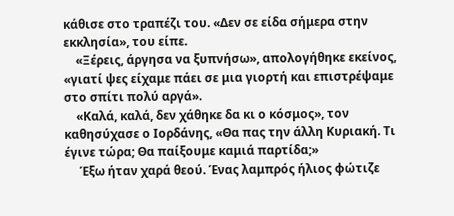κάθισε στο τραπέζι του. «Δεν σε είδα σήμερα στην εκκλησία», του είπε.
    «Ξέρεις, άργησα να ξυπνήσω», απολογήθηκε εκείνος, «γιατί ψες είχαμε πάει σε μια γιορτή και επιστρέψαμε στο σπίτι πολύ αργά».
    «Καλά, καλά, δεν χάθηκε δα κι ο κόσμος», τον καθησύχασε ο Ιορδάνης, «Θα πας την άλλη Κυριακή. Τι έγινε τώρα; Θα παίξουμε καμιά παρτίδα;»
     Έξω ήταν χαρά θεού. Ένας λαμπρός ήλιος φώτιζε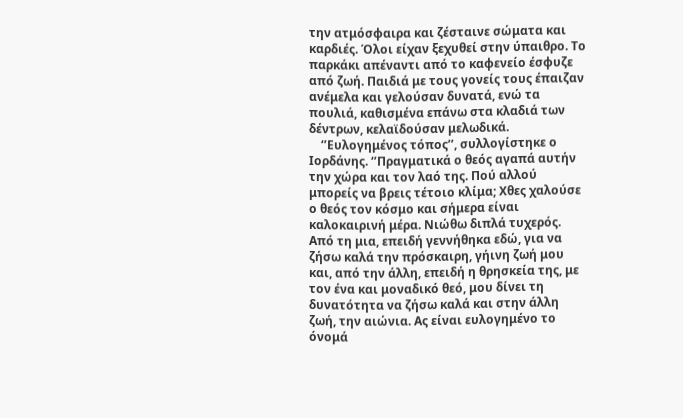την ατμόσφαιρα και ζέσταινε σώματα και καρδιές. Όλοι είχαν ξεχυθεί στην ύπαιθρο. Το παρκάκι απέναντι από το καφενείο έσφυζε από ζωή. Παιδιά με τους γονείς τους έπαιζαν ανέμελα και γελούσαν δυνατά, ενώ τα πουλιά, καθισμένα επάνω στα κλαδιά των δέντρων, κελαϊδούσαν μελωδικά.
    ‘’Ευλογημένος τόπος’’, συλλογίστηκε ο Ιορδάνης. ‘’Πραγματικά ο θεός αγαπά αυτήν την χώρα και τον λαό της. Πού αλλού μπορείς να βρεις τέτοιο κλίμα; Χθες χαλούσε ο θεός τον κόσμο και σήμερα είναι καλοκαιρινή μέρα. Νιώθω διπλά τυχερός. Από τη μια, επειδή γεννήθηκα εδώ, για να ζήσω καλά την πρόσκαιρη, γήινη ζωή μου και, από την άλλη, επειδή η θρησκεία της, με τον ένα και μοναδικό θεό, μου δίνει τη δυνατότητα να ζήσω καλά και στην άλλη ζωή, την αιώνια. Ας είναι ευλογημένο το όνομά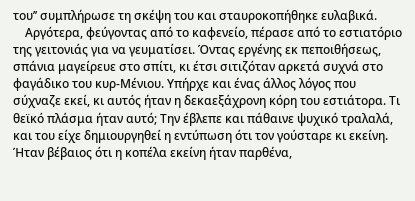του’’ συμπλήρωσε τη σκέψη του και σταυροκοπήθηκε ευλαβικά.
    Αργότερα, φεύγοντας από το καφενείο, πέρασε από το εστιατόριο της γειτονιάς για να γευματίσει. Όντας εργένης εκ πεποιθήσεως, σπάνια μαγείρευε στο σπίτι, κι έτσι σιτιζόταν αρκετά συχνά στο φαγάδικο του κυρ-Μένιου. Υπήρχε και ένας άλλος λόγος που σύχναζε εκεί, κι αυτός ήταν η δεκαεξάχρονη κόρη του εστιάτορα. Τι θεϊκό πλάσμα ήταν αυτό; Την έβλεπε και πάθαινε ψυχικό τραλαλά, και του είχε δημιουργηθεί η εντύπωση ότι τον γούσταρε κι εκείνη. Ήταν βέβαιος ότι η κοπέλα εκείνη ήταν παρθένα,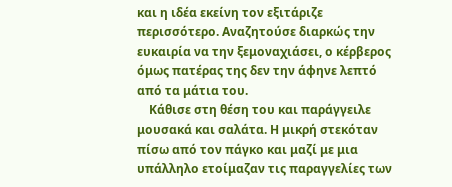και η ιδέα εκείνη τον εξιτάριζε περισσότερο. Αναζητούσε διαρκώς την ευκαιρία να την ξεμοναχιάσει, ο κέρβερος όμως πατέρας της δεν την άφηνε λεπτό από τα μάτια του.
    Κάθισε στη θέση του και παράγγειλε μουσακά και σαλάτα. Η μικρή στεκόταν πίσω από τον πάγκο και μαζί με μια υπάλληλο ετοίμαζαν τις παραγγελίες των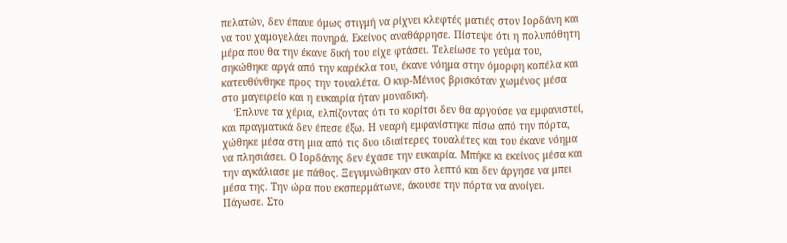πελατών, δεν έπαυε όμως στιγμή να ρίχνει κλεφτές ματιές στον Ιορδάνη και να του χαμογελάει πονηρά. Εκείνος αναθάρρησε. Πίστεψε ότι η πολυπόθητη μέρα που θα την έκανε δική του είχε φτάσει. Τελείωσε το γεύμα του, σηκώθηκε αργά από την καρέκλα του, έκανε νόημα στην όμορφη κοπέλα και κατευθύνθηκε προς την τουαλέτα. Ο κυρ-Μένιος βρισκόταν χωμένος μέσα στο μαγειρείο και η ευκαιρία ήταν μοναδική.
    Έπλυνε τα χέρια, ελπίζοντας ότι το κορίτσι δεν θα αργούσε να εμφανιστεί, και πραγματικά δεν έπεσε έξω. Η νεαρή εμφανίστηκε πίσω από την πόρτα, χώθηκε μέσα στη μια από τις δυο ιδιαίτερες τουαλέτες και του έκανε νόημα να πλησιάσει. Ο Ιορδάνης δεν έχασε την ευκαιρία. Μπήκε κι εκείνος μέσα και την αγκάλιασε με πάθος. Ξεγυμνώθηκαν στο λεπτό και δεν άργησε να μπει μέσα της. Την ώρα που εκσπερμάτωνε, άκουσε την πόρτα να ανοίγει. Πάγωσε. Στο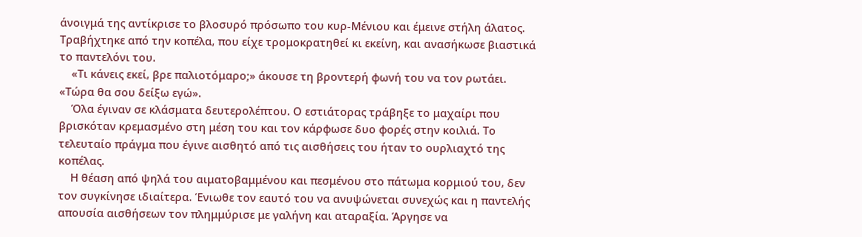άνοιγμά της αντίκρισε το βλοσυρό πρόσωπο του κυρ-Μένιου και έμεινε στήλη άλατος. Τραβήχτηκε από την κοπέλα, που είχε τρομοκρατηθεί κι εκείνη, και ανασήκωσε βιαστικά το παντελόνι του.
    «Τι κάνεις εκεί, βρε παλιοτόμαρο;» άκουσε τη βροντερή φωνή του να τον ρωτάει. «Τώρα θα σου δείξω εγώ».
    Όλα έγιναν σε κλάσματα δευτερολέπτου. Ο εστιάτορας τράβηξε το μαχαίρι που βρισκόταν κρεμασμένο στη μέση του και τον κάρφωσε δυο φορές στην κοιλιά. Το τελευταίο πράγμα που έγινε αισθητό από τις αισθήσεις του ήταν το ουρλιαχτό της κοπέλας.
    Η θέαση από ψηλά του αιματοβαμμένου και πεσμένου στο πάτωμα κορμιού του, δεν τον συγκίνησε ιδιαίτερα. Ένιωθε τον εαυτό του να ανυψώνεται συνεχώς και η παντελής απουσία αισθήσεων τον πλημμύρισε με γαλήνη και αταραξία. Άργησε να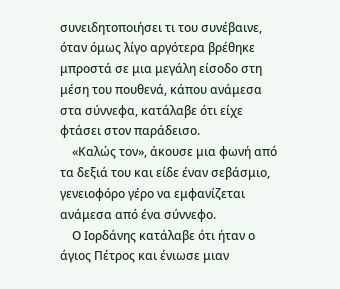συνειδητοποιήσει τι του συνέβαινε, όταν όμως λίγο αργότερα βρέθηκε μπροστά σε μια μεγάλη είσοδο στη μέση του πουθενά, κάπου ανάμεσα στα σύννεφα, κατάλαβε ότι είχε φτάσει στον παράδεισο.
    «Καλώς τον», άκουσε μια φωνή από τα δεξιά του και είδε έναν σεβάσμιο, γενειοφόρο γέρο να εμφανίζεται ανάμεσα από ένα σύννεφο.
    Ο Ιορδάνης κατάλαβε ότι ήταν ο άγιος Πέτρος και ένιωσε μιαν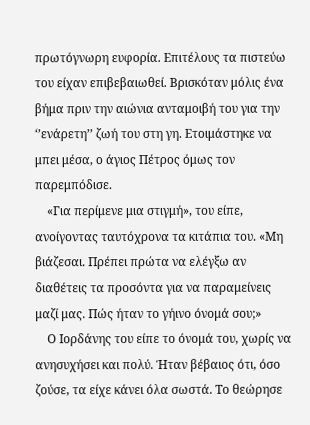πρωτόγνωρη ευφορία. Επιτέλους τα πιστεύω του είχαν επιβεβαιωθεί. Βρισκόταν μόλις ένα βήμα πριν την αιώνια ανταμοιβή του για την ‘’ενάρετη’’ ζωή του στη γη. Ετοιμάστηκε να μπει μέσα, ο άγιος Πέτρος όμως τον παρεμπόδισε.
    «Για περίμενε μια στιγμή», του είπε, ανοίγοντας ταυτόχρονα τα κιτάπια του. «Μη βιάζεσαι. Πρέπει πρώτα να ελέγξω αν διαθέτεις τα προσόντα για να παραμείνεις μαζί μας. Πώς ήταν το γήινο όνομά σου;»
    Ο Ιορδάνης του είπε το όνομά του, χωρίς να ανησυχήσει και πολύ. Ήταν βέβαιος ότι, όσο ζούσε, τα είχε κάνει όλα σωστά. Το θεώρησε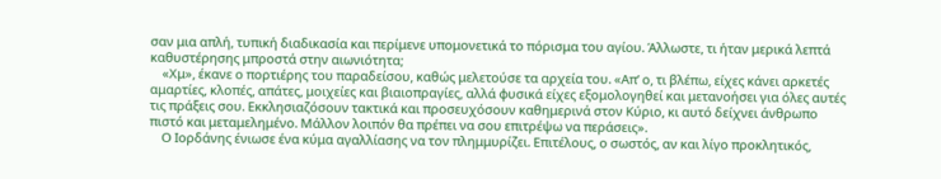σαν μια απλή, τυπική διαδικασία και περίμενε υπομονετικά το πόρισμα του αγίου. Άλλωστε, τι ήταν μερικά λεπτά καθυστέρησης μπροστά στην αιωνιότητα;
    «Χμ», έκανε ο πορτιέρης του παραδείσου, καθώς μελετούσε τα αρχεία του. «Απ’ ο, τι βλέπω, είχες κάνει αρκετές αμαρτίες, κλοπές, απάτες, μοιχείες και βιαιοπραγίες, αλλά φυσικά είχες εξομολογηθεί και μετανοήσει για όλες αυτές τις πράξεις σου. Εκκλησιαζόσουν τακτικά και προσευχόσουν καθημερινά στον Κύριο, κι αυτό δείχνει άνθρωπο πιστό και μεταμελημένο. Μάλλον λοιπόν θα πρέπει να σου επιτρέψω να περάσεις».
    Ο Ιορδάνης ένιωσε ένα κύμα αγαλλίασης να τον πλημμυρίζει. Επιτέλους, ο σωστός, αν και λίγο προκλητικός,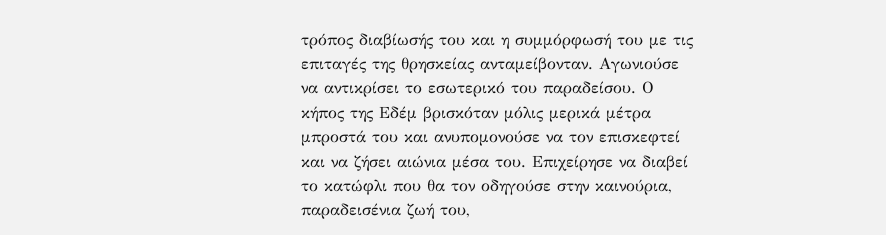τρόπος διαβίωσής του και η συμμόρφωσή του με τις επιταγές της θρησκείας ανταμείβονταν. Αγωνιούσε να αντικρίσει το εσωτερικό του παραδείσου. Ο κήπος της Εδέμ βρισκόταν μόλις μερικά μέτρα μπροστά του και ανυπομονούσε να τον επισκεφτεί και να ζήσει αιώνια μέσα του. Επιχείρησε να διαβεί το κατώφλι που θα τον οδηγούσε στην καινούρια, παραδεισένια ζωή του,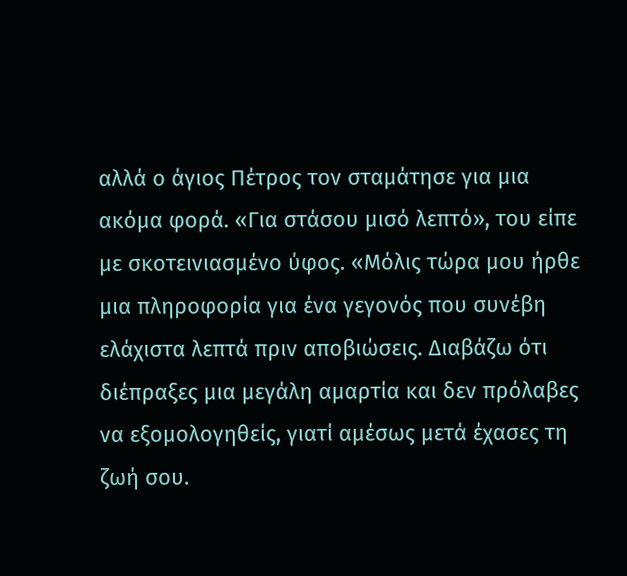αλλά ο άγιος Πέτρος τον σταμάτησε για μια ακόμα φορά. «Για στάσου μισό λεπτό», του είπε με σκοτεινιασμένο ύφος. «Μόλις τώρα μου ήρθε μια πληροφορία για ένα γεγονός που συνέβη ελάχιστα λεπτά πριν αποβιώσεις. Διαβάζω ότι διέπραξες μια μεγάλη αμαρτία και δεν πρόλαβες να εξομολογηθείς, γιατί αμέσως μετά έχασες τη ζωή σου.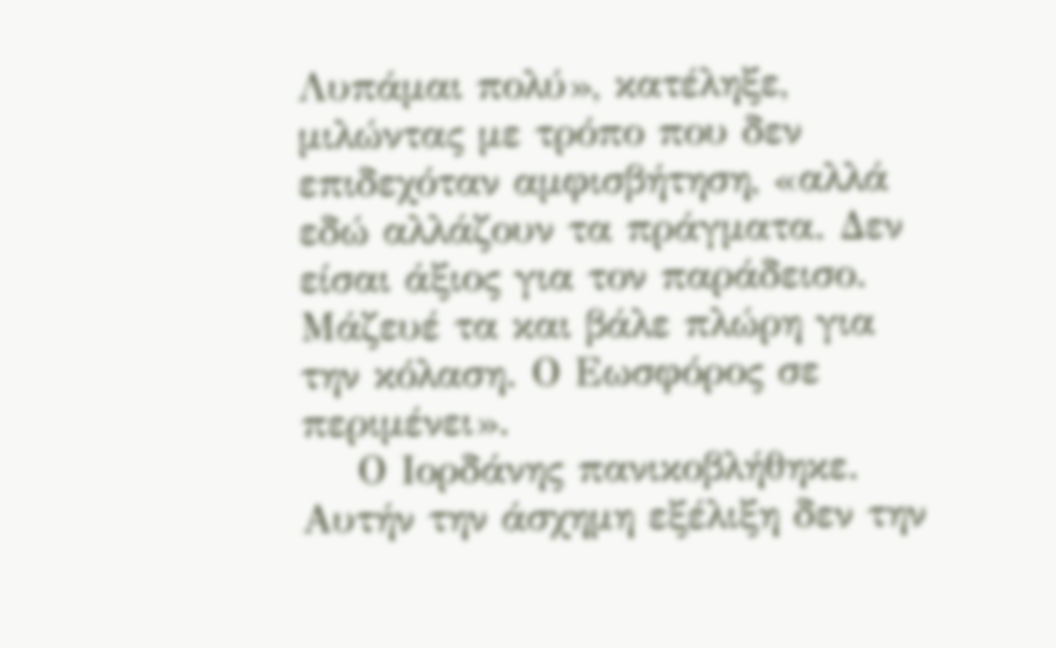Λυπάμαι πολύ», κατέληξε, μιλώντας με τρόπο που δεν επιδεχόταν αμφισβήτηση, «αλλά εδώ αλλάζουν τα πράγματα. Δεν είσαι άξιος για τον παράδεισο. Μάζευέ τα και βάλε πλώρη για την κόλαση. Ο Εωσφόρος σε περιμένει».
    Ο Ιορδάνης πανικοβλήθηκε. Αυτήν την άσχημη εξέλιξη δεν την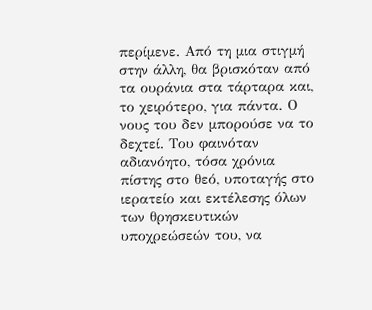περίμενε. Από τη μια στιγμή στην άλλη, θα βρισκόταν από τα ουράνια στα τάρταρα και, το χειρότερο, για πάντα. Ο νους του δεν μπορούσε να το δεχτεί. Του φαινόταν αδιανόητο, τόσα χρόνια πίστης στο θεό, υποταγής στο ιερατείο και εκτέλεσης όλων των θρησκευτικών υποχρεώσεών του, να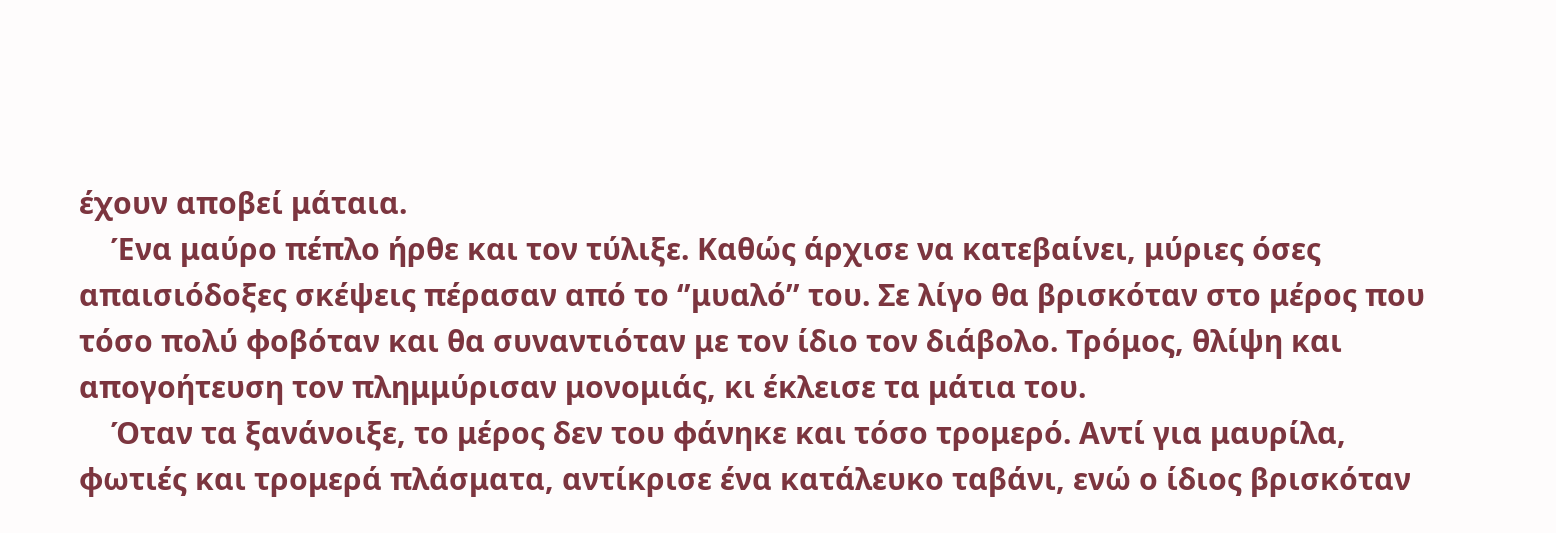έχουν αποβεί μάταια.
    Ένα μαύρο πέπλο ήρθε και τον τύλιξε. Καθώς άρχισε να κατεβαίνει, μύριες όσες απαισιόδοξες σκέψεις πέρασαν από το ‘’μυαλό’’ του. Σε λίγο θα βρισκόταν στο μέρος που τόσο πολύ φοβόταν και θα συναντιόταν με τον ίδιο τον διάβολο. Τρόμος, θλίψη και απογοήτευση τον πλημμύρισαν μονομιάς, κι έκλεισε τα μάτια του.
    Όταν τα ξανάνοιξε, το μέρος δεν του φάνηκε και τόσο τρομερό. Αντί για μαυρίλα, φωτιές και τρομερά πλάσματα, αντίκρισε ένα κατάλευκο ταβάνι, ενώ ο ίδιος βρισκόταν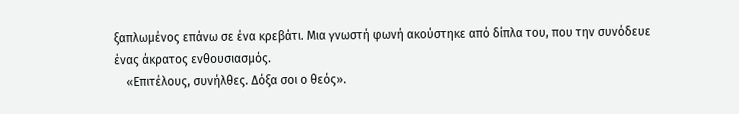ξαπλωμένος επάνω σε ένα κρεβάτι. Μια γνωστή φωνή ακούστηκε από δίπλα του, που την συνόδευε  ένας άκρατος ενθουσιασμός.
    «Επιτέλους, συνήλθες. Δόξα σοι ο θεός».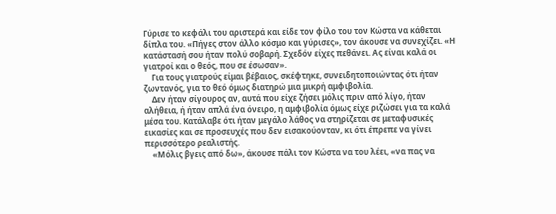Γύρισε το κεφάλι του αριστερά και είδε τον φίλο του τον Κώστα να κάθεται δίπλα του. «Πήγες στον άλλο κόσμο και γύρισες», τον άκουσε να συνεχίζει. «Η κατάστασή σου ήταν πολύ σοβαρή. Σχεδόν είχες πεθάνει. Ας είναι καλά οι γιατροί και ο θεός, που σε έσωσαν».
    Για τους γιατρούς είμαι βέβαιος, σκέφτηκε, συνειδητοποιώντας ότι ήταν ζωντανός, για το θεό όμως διατηρώ μια μικρή αμφιβολία.
    Δεν ήταν σίγουρος αν, αυτά που είχε ζήσει μόλις πριν από λίγο, ήταν αλήθεια, ή ήταν απλά ένα όνειρο, η αμφιβολία όμως είχε ριζώσει για τα καλά μέσα του. Κατάλαβε ότι ήταν μεγάλο λάθος να στηρίζεται σε μεταφυσικές εικασίες και σε προσευχές που δεν εισακούονταν, κι ότι έπρεπε να γίνει περισσότερο ρεαλιστής.
    «Μόλις βγεις από δω», άκουσε πάλι τον Κώστα να του λέει, «να πας να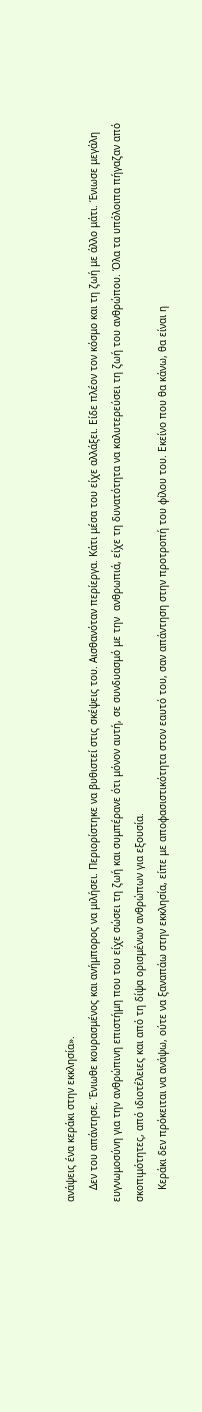ανάψεις ένα κεράκι στην εκκλησία».
    Δεν του απάντησε. Ένιωθε κουρασμένος και ανήμπορος να μιλήσει. Περιορίστηκε να βυθιστεί στις σκέψεις του. Αισθανόταν περίεργα. Κάτι μέσα του είχε αλλάξει. Είδε πλέον τον κόσμο και τη ζωή με άλλο μάτι. Ένιωσε μεγάλη ευγνωμοσύνη για την ανθρώπινη επιστήμη που του είχε σώσει τη ζωή και συμπέρανε ότι μόνον αυτή, σε συνδυασμό με την  ανθρωπιά, είχε τη δυνατότητα να καλυτερεύσει τη ζωή του ανθρώπου. Όλα τα υπόλοιπα πήγαζαν από σκοπιμότητες, από ιδιοτέλειες και από τη δίψα ορισμένων ανθρώπων για εξουσία.
    Κεράκι δεν πρόκειται να ανάψω, ούτε να ξαναπάω στην εκκλησία, είπε με αποφασιστικότητα στον εαυτό του, σαν απάντηση στην προτροπή του φίλου του. Εκείνο που θα κάνω, θα είναι η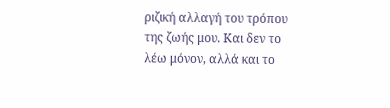ριζική αλλαγή του τρόπου της ζωής μου. Και δεν το λέω μόνον, αλλά και το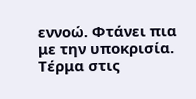εννοώ. Φτάνει πια με την υποκρισία. Τέρμα στις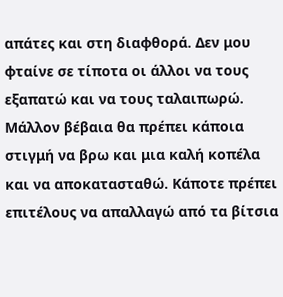απάτες και στη διαφθορά. Δεν μου φταίνε σε τίποτα οι άλλοι να τους εξαπατώ και να τους ταλαιπωρώ.  Μάλλον βέβαια θα πρέπει κάποια στιγμή να βρω και μια καλή κοπέλα και να αποκατασταθώ. Κάποτε πρέπει επιτέλους να απαλλαγώ από τα βίτσια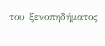του ξενοπηδήματος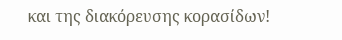και της διακόρευσης κορασίδων!